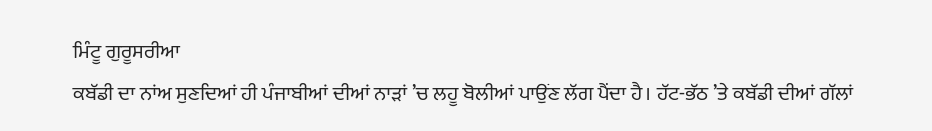ਮਿੰਟੂ ਗੁਰੂਸਰੀਆ
ਕਬੱਡੀ ਦਾ ਨਾਂਅ ਸੁਣਦਿਆਂ ਹੀ ਪੰਜਾਬੀਆਂ ਦੀਆਂ ਨਾੜਾਂ ’ਚ ਲਹੂ ਬੋਲੀਆਂ ਪਾਉਂਣ ਲੱਗ ਪੈਂਦਾ ਹੈ। ਹੱਟ-ਭੱਠ ’ਤੇ ਕਬੱਡੀ ਦੀਆਂ ਗੱਲਾਂ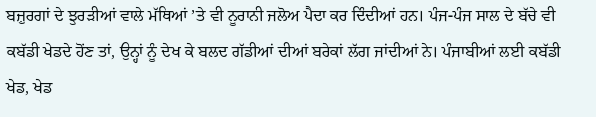ਬਜ਼ੁਰਗਾਂ ਦੇ ਝੁਰੜੀਆਂ ਵਾਲੇ ਮੱਥਿਆਂ ’ਤੇ ਵੀ ਨੂਰਾਨੀ ਜਲੋਅ ਪੈਦਾ ਕਰ ਦਿੰਦੀਆਂ ਹਨ। ਪੰਜ-ਪੰਜ ਸਾਲ ਦੇ ਬੱਚੇ ਵੀ ਕਬੱਡੀ ਖੇਡਦੇ ਹੋਂਣ ਤਾਂ, ਉਨ੍ਹਾਂ ਨੂੰ ਦੇਖ ਕੇ ਬਲਦ ਗੱਡੀਆਂ ਦੀਆਂ ਬਰੇਕਾਂ ਲੱਗ ਜਾਂਦੀਆਂ ਨੇ। ਪੰਜਾਬੀਆਂ ਲਈ ਕਬੱਡੀ ਖੇਡ, ਖੇਡ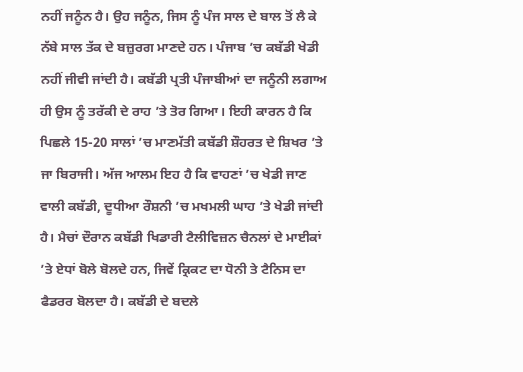ਨਹੀਂ ਜਨੂੰਨ ਹੈ। ਉਹ ਜਨੂੰਨ, ਜਿਸ ਨੂੰ ਪੰਜ ਸਾਲ ਦੇ ਬਾਲ ਤੋਂ ਲੈ ਕੇ ਨੱਬੇ ਸਾਲ ਤੱਕ ਦੇ ਬਜ਼ੁਰਗ ਮਾਣਦੇ ਹਨ। ਪੰਜਾਬ ’ਚ ਕਬੱਡੀ ਖੇਡੀ ਨਹੀਂ ਜੀਵੀ ਜਾਂਦੀ ਹੈ। ਕਬੱਡੀ ਪ੍ਰਤੀ ਪੰਜਾਬੀਆਂ ਦਾ ਜਨੂੰਨੀ ਲਗਾਅ ਹੀ ਉਸ ਨੂੰ ਤਰੱਕੀ ਦੇ ਰਾਹ ’ਤੇ ਤੋਰ ਗਿਆ। ਇਹੀ ਕਾਰਨ ਹੈ ਕਿ ਪਿਛਲੇ 15-20 ਸਾਲਾਂ ’ਚ ਮਾਣਮੱਤੀ ਕਬੱਡੀ ਸ਼ੌਹਰਤ ਦੇ ਸ਼ਿਖਰ ’ਤੇ ਜਾ ਬਿਰਾਜੀ। ਅੱਜ ਆਲਮ ਇਹ ਹੈ ਕਿ ਵਾਹਣਾਂ ’ਚ ਖੇਡੀ ਜਾਣ ਵਾਲੀ ਕਬੱਡੀ, ਦੂਧੀਆ ਰੌਸ਼ਨੀ ’ਚ ਮਖਮਲੀ ਘਾਹ ’ਤੇ ਖੇਡੀ ਜਾਂਦੀ ਹੈ। ਮੈਚਾਂ ਦੌਰਾਨ ਕਬੱਡੀ ਖਿਡਾਰੀ ਟੈਲੀਵਿਜ਼ਨ ਚੈਨਲਾਂ ਦੇ ਮਾਈਕਾਂ ’ਤੇ ਏਧਾਂ ਬੋਲੇ ਬੋਲਦੇ ਹਨ, ਜਿਵੇਂ ਕ੍ਰਿਕਟ ਦਾ ਧੋਨੀ ਤੇ ਟੈਨਿਸ ਦਾ ਫੈਡਰਰ ਬੋਲਦਾ ਹੈ। ਕਬੱਡੀ ਦੇ ਬਦਲੇ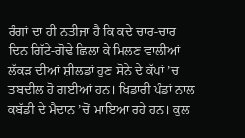ਰੰਗਾਂ ਦਾ ਹੀ ਨਤੀਜਾ ਹੈ ਕਿ ਕਦੇ ਚਾਰ-ਚਾਰ ਦਿਨ ਗਿੱਟੇ-ਗੋਢੇ ਛਿਲਾ ਕੇ ਮਿਲਣ ਵਾਲੀਆਂ ਲੱਕੜ ਦੀਆਂ ਸ਼ੀਲਡਾਂ ਹੁਣ ਸੋਨੇ ਦੇ ਕੱਪਾਂ ’ਚ ਤਬਦੀਲ ਹੋ ਗਈਆਂ ਹਨ। ਖਿਡਾਰੀ ਪੰਡਾਂ ਨਾਲ ਕਬੱਡੀ ਦੇ ਮੈਦਾਨ ’ਚੋਂ ਮਾਇਆ ਰਹੇ ਹਨ। ਕੁਲ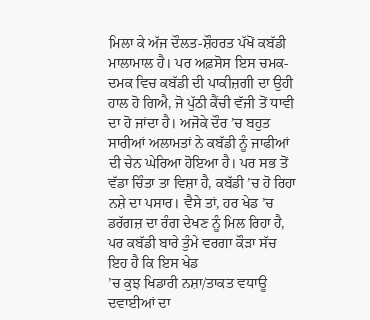ਮਿਲਾ ਕੇ ਅੱਜ ਦੌਲਤ-ਸ਼ੌਹਰਤ ਪੱਖੋਂ ਕਬੱਡੀ ਮਾਲਾਮਾਲ ਹੈ। ਪਰ ਅਫ਼ਸੋਸ ਇਸ ਚਮਕ-ਦਮਕ ਵਿਚ ਕਬੱਡੀ ਦੀ ਪਾਕੀਜ਼ਗੀ ਦਾ ਉਹੀ ਹਾਲ ਹੋ ਗਿਐ, ਜੋ ਪੁੱਠੀ ਕੈਂਚੀ ਵੱਜੀ ਤੋਂ ਧਾਵੀ ਦਾ ਹੋ ਜਾਂਦਾ ਹੈ। ਅਜੋਕੇ ਦੌਰ ’ਚ ਬਹੁਤ ਸਾਰੀਆਂ ਅਲਾਮਤਾਂ ਨੇ ਕਬੱਡੀ ਨੂੰ ਜਾਫੀਆਂ ਦੀ ਚੇਨ ਘੇਰਿਆ ਹੋਇਆ ਹੈ। ਪਰ ਸਭ ਤੋਂ ਵੱਡਾ ਚਿੰਤਾ ਤਾ ਵਿਸ਼ਾ ਹੈ, ਕਬੱਡੀ ’ਚ ਹੋ ਰਿਹਾ ਨਸ਼ੇ ਦਾ ਪਸਾਰ। ਵੈਸੇ ਤਾਂ, ਹਰ ਖੇਡ ’ਚ ਡਰੱਗਜ਼ ਦਾ ਰੰਗ ਦੇਖਣ ਨੂੰ ਮਿਲ ਰਿਹਾ ਹੈ, ਪਰ ਕਬੱਡੀ ਬਾਰੇ ਤੁੰਮੇ ਵਰਗਾ ਕੌੜਾ ਸੱਚ ਇਹ ਹੈ ਕਿ ਇਸ ਖੇਡ
’ਚ ਕੁਝ ਖਿਡਾਰੀ ਨਸ਼ਾ/ਤਾਕਤ ਵਧਾਊ ਦਵਾਈਆਂ ਦਾ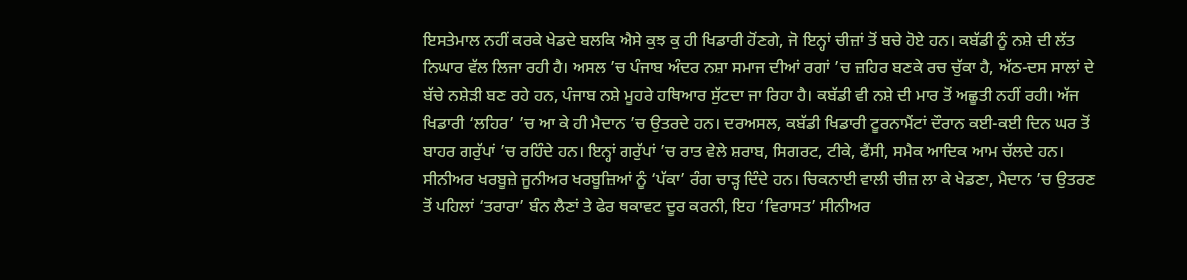ਇਸਤੇਮਾਲ ਨਹੀਂ ਕਰਕੇ ਖੇਡਦੇ ਬਲਕਿ ਐਸੇ ਕੁਝ ਕੁ ਹੀ ਖਿਡਾਰੀ ਹੋਂਣਗੇ, ਜੋ ਇਨ੍ਹਾਂ ਚੀਜ਼ਾਂ ਤੋਂ ਬਚੇ ਹੋਏ ਹਨ। ਕਬੱਡੀ ਨੂੰ ਨਸ਼ੇ ਦੀ ਲੱਤ ਨਿਘਾਰ ਵੱਲ ਲਿਜਾ ਰਹੀ ਹੈ। ਅਸਲ ’ਚ ਪੰਜਾਬ ਅੰਦਰ ਨਸ਼ਾ ਸਮਾਜ ਦੀਆਂ ਰਗਾਂ ’ਚ ਜ਼ਹਿਰ ਬਣਕੇ ਰਚ ਚੁੱਕਾ ਹੈ, ਅੱਠ-ਦਸ ਸਾਲਾਂ ਦੇ ਬੱਚੇ ਨਸ਼ੇੜੀ ਬਣ ਰਹੇ ਹਨ, ਪੰਜਾਬ ਨਸ਼ੇ ਮੂਹਰੇ ਹਥਿਆਰ ਸੁੱਟਦਾ ਜਾ ਰਿਹਾ ਹੈ। ਕਬੱਡੀ ਵੀ ਨਸ਼ੇ ਦੀ ਮਾਰ ਤੋਂ ਅਛੂਤੀ ਨਹੀਂ ਰਹੀ। ਅੱਜ ਖਿਡਾਰੀ ‘ਲਹਿਰ’ ’ਚ ਆ ਕੇ ਹੀ ਮੈਦਾਨ ’ਚ ਉਤਰਦੇ ਹਨ। ਦਰਅਸਲ, ਕਬੱਡੀ ਖਿਡਾਰੀ ਟੂਰਨਾਮੈਂਟਾਂ ਦੌਰਾਨ ਕਈ-ਕਈ ਦਿਨ ਘਰ ਤੋਂ ਬਾਹਰ ਗਰੁੱਪਾਂ ’ਚ ਰਹਿੰਦੇ ਹਨ। ਇਨ੍ਹਾਂ ਗਰੁੱਪਾਂ ’ਚ ਰਾਤ ਵੇਲੇ ਸ਼ਰਾਬ, ਸਿਗਰਟ, ਟੀਕੇ, ਫੈਂਸੀ, ਸਮੈਕ ਆਦਿਕ ਆਮ ਚੱਲਦੇ ਹਨ। ਸੀਨੀਅਰ ਖਰਬੂਜ਼ੇ ਜੂਨੀਅਰ ਖਰਬੂਜ਼ਿਆਂ ਨੂੰ ‘ਪੱਕਾ’ ਰੰਗ ਚਾੜ੍ਹ ਦਿੰਦੇ ਹਨ। ਚਿਕਨਾਈ ਵਾਲੀ ਚੀਜ਼ ਲਾ ਕੇ ਖੇਡਣਾ, ਮੈਦਾਨ ’ਚ ਉਤਰਣ ਤੋਂ ਪਹਿਲਾਂ ‘ਤਰਾਰਾ’ ਬੰਨ ਲੈਣਾਂ ਤੇ ਫੇਰ ਥਕਾਵਟ ਦੂਰ ਕਰਨੀ, ਇਹ ‘ਵਿਰਾਸਤ’ ਸੀਨੀਅਰ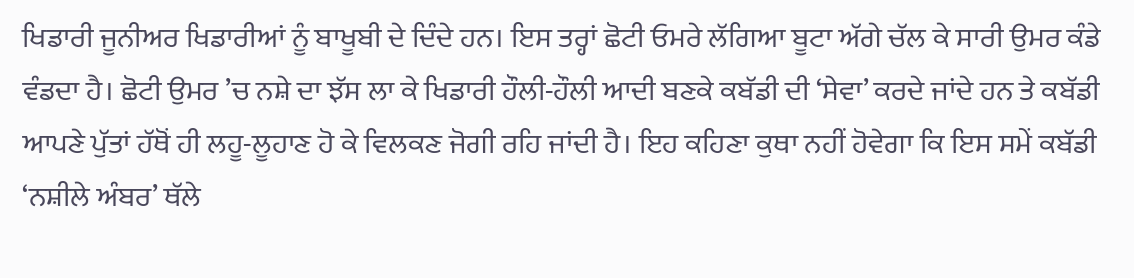ਖਿਡਾਰੀ ਜੂਨੀਅਰ ਖਿਡਾਰੀਆਂ ਨੂੰ ਬਾਖੂਬੀ ਦੇ ਦਿੰਦੇ ਹਨ। ਇਸ ਤਰ੍ਹਾਂ ਛੋਟੀ ਓਮਰੇ ਲੱਗਿਆ ਬੂਟਾ ਅੱਗੇ ਚੱਲ ਕੇ ਸਾਰੀ ਉਮਰ ਕੰਡੇ ਵੰਡਦਾ ਹੈ। ਛੋਟੀ ਉਮਰ ’ਚ ਨਸ਼ੇ ਦਾ ਝੱਸ ਲਾ ਕੇ ਖਿਡਾਰੀ ਹੌਲੀ-ਹੌਲੀ ਆਦੀ ਬਣਕੇ ਕਬੱਡੀ ਦੀ ‘ਸੇਵਾ’ ਕਰਦੇ ਜਾਂਦੇ ਹਨ ਤੇ ਕਬੱਡੀ ਆਪਣੇ ਪੁੱਤਾਂ ਹੱਥੋਂ ਹੀ ਲਹੂ-ਲੂਹਾਣ ਹੋ ਕੇ ਵਿਲਕਣ ਜੋਗੀ ਰਹਿ ਜਾਂਦੀ ਹੈ। ਇਹ ਕਹਿਣਾ ਕੁਥਾ ਨਹੀਂ ਹੋਵੇਗਾ ਕਿ ਇਸ ਸਮੇਂ ਕਬੱਡੀ ‘ਨਸ਼ੀਲੇ ਅੰਬਰ’ ਥੱਲੇ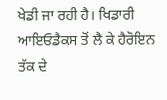ਖੇਡੀ ਜਾ ਰਹੀ ਹੈ। ਖਿਡਾਰੀ ਆਇਓਡੈਕਸ ਤੋਂ ਲੈ ਕੇ ਹੈਰੋਇਨ ਤੱਕ ਦੇ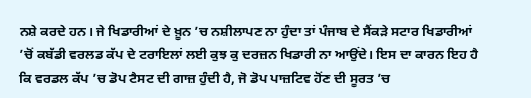ਨਸ਼ੇ ਕਰਦੇ ਹਨ। ਜੇ ਖਿਡਾਰੀਆਂ ਦੇ ਖ਼ੂਨ ’ਚ ਨਸ਼ੀਲਾਪਣ ਨਾ ਹੁੰਦਾ ਤਾਂ ਪੰਜਾਬ ਦੇ ਸੈਂਕੜੇ ਸਟਾਰ ਖਿਡਾਰੀਆਂ ’ਚੋਂ ਕਬੱਡੀ ਵਰਲਡ ਕੱਪ ਦੇ ਟਰਾਇਲਾਂ ਲਈ ਕੁਝ ਕੁ ਦਰਜ਼ਨ ਖਿਡਾਰੀ ਨਾ ਆਉਂਦੇ। ਇਸ ਦਾ ਕਾਰਨ ਇਹ ਹੈ ਕਿ ਵਰਡਲ ਕੱਪ ’ਚ ਡੋਪ ਟੈਸਟ ਦੀ ਗਾਜ਼ ਹੁੰਦੀ ਹੈ, ਜੋ ਡੋਪ ਪਾਜ਼ਟਿਵ ਹੋਂਣ ਦੀ ਸੂਰਤ ’ਚ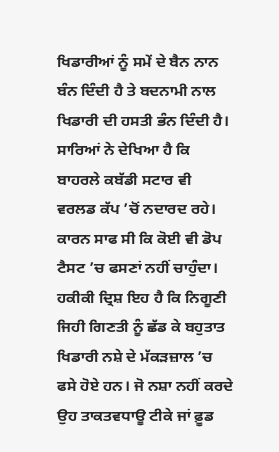ਖਿਡਾਰੀਆਂ ਨੂੰ ਸਮੇਂ ਦੇ ਬੈਨ ਨਾਨ ਬੰਨ ਦਿੰਦੀ ਹੈ ਤੇ ਬਦਨਾਮੀ ਨਾਲ ਖਿਡਾਰੀ ਦੀ ਹਸਤੀ ਭੰਨ ਦਿੰਦੀ ਹੈ। ਸਾਰਿਆਂ ਨੇ ਦੇਖਿਆ ਹੈ ਕਿ ਬਾਹਰਲੇ ਕਬੱਡੀ ਸਟਾਰ ਵੀ ਵਰਲਡ ਕੱਪ ’ਚੋਂ ਨਦਾਰਦ ਰਹੇ। ਕਾਰਨ ਸਾਫ ਸੀ ਕਿ ਕੋਈ ਵੀ ਡੋਪ ਟੈਸਟ ’ਚ ਫਸਣਾਂ ਨਹੀਂ ਚਾਹੁੰਦਾ। ਹਕੀਕੀ ਦ੍ਰਿਸ਼ ਇਹ ਹੈ ਕਿ ਨਿਗੂਣੀ ਜਿਹੀ ਗਿਣਤੀ ਨੂੰ ਛੱਡ ਕੇ ਬਹੁਤਾਤ ਖਿਡਾਰੀ ਨਸ਼ੇ ਦੇ ਮੱਕੜਜ਼ਾਲ ’ਚ ਫਸੇ ਹੋਏ ਹਨ। ਜੋ ਨਸ਼ਾ ਨਹੀਂ ਕਰਦੇ ਉਹ ਤਾਕਤਵਧਾਊ ਟੀਕੇ ਜਾਂ ਫ਼ੂਡ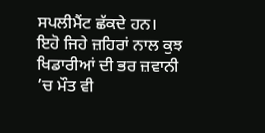ਸਪਲੀਮੈਂਟ ਛੱਕਦੇ ਹਨ। ਇਹੋ ਜਿਹੇ ਜ਼ਹਿਰਾਂ ਨਾਲ ਕੁਝ ਖਿਡਾਰੀਆਂ ਦੀ ਭਰ ਜ਼ਵਾਨੀ ’ਚ ਮੌਤ ਵੀ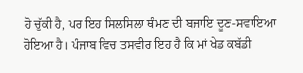ਹੋ ਚੁੱਕੀ ਹੈ, ਪਰ ਇਹ ਸਿਲਸਿਲਾ ਥੰਮਣ ਦੀ ਬਜਾਇ ਦੂਣ-ਸਵਾਇਆ ਹੋਇਆ ਹੈ। ਪੰਜਾਬ ਵਿਚ ਤਸਵੀਰ ਇਹ ਹੈ ਕਿ ਮਾਂ ਖੇਡ ਕਬੱਡੀ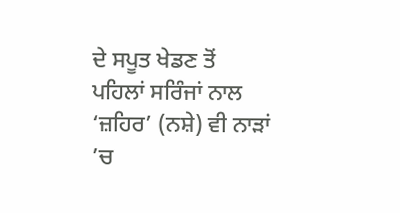ਦੇ ਸਪੂਤ ਖੇਡਣ ਤੋਂ ਪਹਿਲਾਂ ਸਰਿੰਜਾਂ ਨਾਲ ‘ਜ਼ਹਿਰ’ (ਨਸ਼ੇ) ਵੀ ਨਾੜਾਂ ’ਚ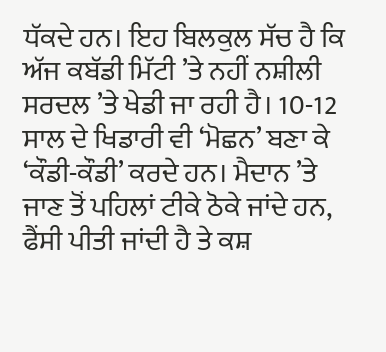ਧੱਕਦੇ ਹਨ। ਇਹ ਬਿਲਕੁਲ ਸੱਚ ਹੈ ਕਿ ਅੱਜ ਕਬੱਡੀ ਮਿੱਟੀ ’ਤੇ ਨਹੀਂ ਨਸ਼ੀਲੀ ਸਰਦਲ ’ਤੇ ਖੇਡੀ ਜਾ ਰਹੀ ਹੈ। 10-12 ਸਾਲ ਦੇ ਖਿਡਾਰੀ ਵੀ ‘ਮੋਛਨ’ ਬਣਾ ਕੇ ‘ਕੌਡੀ-ਕੌਡੀ’ ਕਰਦੇ ਹਨ। ਮੈਦਾਨ ’ਤੇ ਜਾਣ ਤੋਂ ਪਹਿਲਾਂ ਟੀਕੇ ਠੋਕੇ ਜਾਂਦੇ ਹਨ, ਫੈਂਸੀ ਪੀਤੀ ਜਾਂਦੀ ਹੈ ਤੇ ਕਸ਼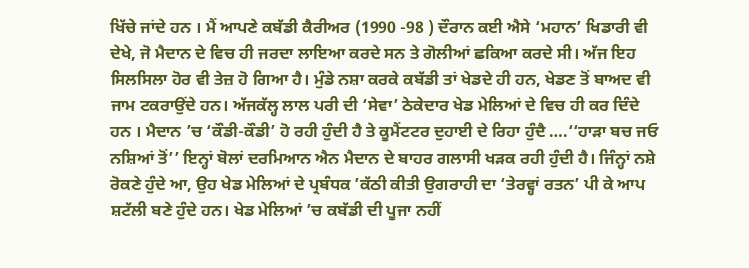ਖਿੱਚੇ ਜਾਂਦੇ ਹਨ । ਮੈਂ ਆਪਣੇ ਕਬੱਡੀ ਕੈਰੀਅਰ (1990 -98 ) ਦੌਰਾਨ ਕਈ ਐਸੇ ‘ਮਹਾਨ’ ਖਿਡਾਰੀ ਵੀ ਦੇਖੇ, ਜੋ ਮੈਦਾਨ ਦੇ ਵਿਚ ਹੀ ਜਰਦਾ ਲਾਇਆ ਕਰਦੇ ਸਨ ਤੇ ਗੋਲੀਆਂ ਛਕਿਆ ਕਰਦੇ ਸੀ। ਅੱਜ ਇਹ ਸਿਲਸਿਲਾ ਹੋਰ ਵੀ ਤੇਜ਼ ਹੋ ਗਿਆ ਹੈ। ਮੁੰਡੇ ਨਸ਼ਾ ਕਰਕੇ ਕਬੱਡੀ ਤਾਂ ਖੇਡਦੇ ਹੀ ਹਨ, ਖੇਡਣ ਤੋਂ ਬਾਅਦ ਵੀ ਜਾਮ ਟਕਰਾਉਂਦੇ ਹਨ। ਅੱਜਕੱਲ੍ਹ ਲਾਲ ਪਰੀ ਦੀ ‘ਸੇਵਾ’ ਠੇਕੇਦਾਰ ਖੇਡ ਮੇਲਿਆਂ ਦੇ ਵਿਚ ਹੀ ਕਰ ਦਿੰਦੇ ਹਨ । ਮੈਦਾਨ ’ਚ ‘ਕੌਡੀ-ਕੌਡੀ’ ਹੋ ਰਹੀ ਹੁੰਦੀ ਹੈ ਤੇ ਕੂਮੈਂਟਟਰ ਦੁਹਾਈ ਦੇ ਰਿਹਾ ਹੁੰਦੈ ….‘‘ਹਾੜਾ ਬਚ ਜਓ ਨਸ਼ਿਆਂ ਤੋਂ’’ ਇਨ੍ਹਾਂ ਬੋਲਾਂ ਦਰਮਿਆਨ ਐਨ ਮੈਦਾਨ ਦੇ ਬਾਹਰ ਗਲਾਸੀ ਖੜਕ ਰਹੀ ਹੁੰਦੀ ਹੈ। ਜਿੰਨ੍ਹਾਂ ਨਸ਼ੇ ਰੋਕਣੇ ਹੁੰਦੇ ਆ, ਉਹ ਖੇਡ ਮੇਲਿਆਂ ਦੇ ਪ੍ਰਬੰਧਕ ’ਕੱਠੀ ਕੀਤੀ ਉਗਰਾਹੀ ਦਾ ‘ਤੇਰਵ੍ਹਾਂ ਰਤਨ’ ਪੀ ਕੇ ਆਪ ਸ਼ਟੱਲੀ ਬਣੇ ਹੁੰਦੇ ਹਨ। ਖੇਡ ਮੇਲਿਆਂ ’ਚ ਕਬੱਡੀ ਦੀ ਪੂਜਾ ਨਹੀਂ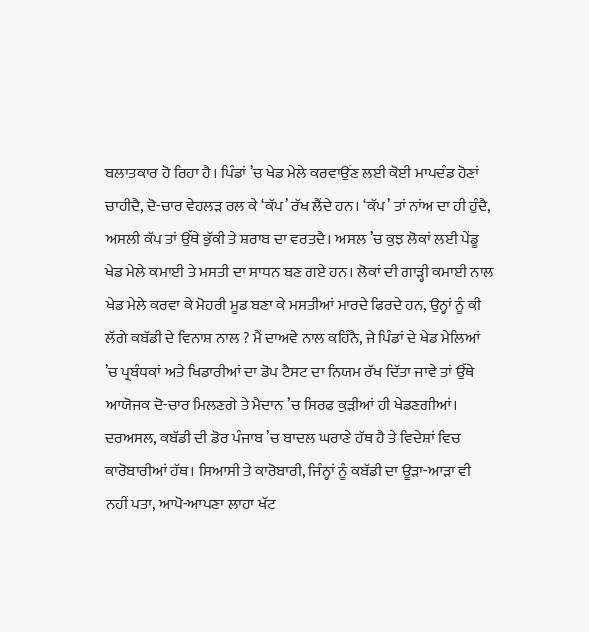ਬਲਾਤਕਾਰ ਹੋ ਰਿਹਾ ਹੈ। ਪਿੰਡਾਂ ’ਚ ਖੇਡ ਮੇਲੇ ਕਰਵਾਉਂਣ ਲਈ ਕੋਈ ਮਾਪਦੰਡ ਹੋਣਾਂ ਚਾਹੀਦੈ, ਦੋ-ਚਾਰ ਵੇਹਲੜ ਰਲ ਕੇ ‘ਕੱਪ’ ਰੱਖ ਲੈਂਦੇ ਹਨ। ‘ਕੱਪ’ ਤਾਂ ਨਾਂਅ ਦਾ ਹੀ ਹੁੰਦੈ, ਅਸਲੀ ਕੱਪ ਤਾਂ ਉੱਥੇ ਭੁੱਕੀ ਤੇ ਸ਼ਰਾਬ ਦਾ ਵਰਤਦੈ। ਅਸਲ ’ਚ ਕੁਝ ਲੋਕਾਂ ਲਈ ਪੇਂਡੂ ਖੇਡ ਮੇਲੇ ਕਮਾਈ ਤੇ ਮਸਤੀ ਦਾ ਸਾਧਨ ਬਣ ਗਏ ਹਨ। ਲੋਕਾਂ ਦੀ ਗਾੜ੍ਹੀ ਕਮਾਈ ਨਾਲ ਖੇਡ ਮੇਲੇ ਕਰਵਾ ਕੇ ਮੋਹਰੀ ਮੂਡ ਬਣਾ ਕੇ ਮਸਤੀਆਂ ਮਾਰਦੇ ਫਿਰਦੇ ਹਨ, ਉਨ੍ਹਾਂ ਨੂੰ ਕੀ ਲੱਗੇ ਕਬੱਡੀ ਦੇ ਵਿਨਾਸ਼ ਨਾਲ ? ਮੈਂ ਦਾਅਵੇ ਨਾਲ ਕਹਿੰਨੈ, ਜੇ ਪਿੰਡਾਂ ਦੇ ਖੇਡ ਮੇਲਿਆਂ ’ਚ ਪ੍ਰਬੰਧਕਾਂ ਅਤੇ ਖਿਡਾਰੀਆਂ ਦਾ ਡੋਪ ਟੈਸਟ ਦਾ ਨਿਯਮ ਰੱਖ ਦਿੱਤਾ ਜਾਵੇ ਤਾਂ ਉੱਥੇ ਆਯੋਜਕ ਦੋ-ਚਾਰ ਮਿਲਣਗੇ ਤੇ ਮੈਦਾਨ ’ਚ ਸਿਰਫ ਕੁੜੀਆਂ ਹੀ ਖੇਡਣਗੀਆਂ।
ਦਰਅਸਲ, ਕਬੱਡੀ ਦੀ ਡੋਰ ਪੰਜਾਬ ’ਚ ਬਾਦਲ ਘਰਾਣੇ ਹੱਥ ਹੈ ਤੇ ਵਿਦੇਸ਼ਾਂ ਵਿਚ ਕਾਰੋਬਾਰੀਆਂ ਹੱਥ। ਸਿਆਸੀ ਤੇ ਕਾਰੋਬਾਰੀ, ਜਿੰਨ੍ਹਾਂ ਨੂੰ ਕਬੱਡੀ ਦਾ ਊੜਾ-ਆੜਾ ਵੀ ਨਹੀਂ ਪਤਾ, ਆਪੋ-ਆਪਣਾ ਲਾਹਾ ਖੱਟ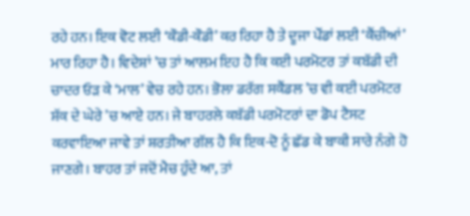ਰਹੇ ਹਨ। ਇਕ ਵੋਟ ਲਈ ‘ਕੌਡੀ-ਕੌਡੀ’ ਕਰ ਰਿਹਾ ਹੈ ਤੇ ਦੂਜਾ ਪੌਂਡਾਂ ਲਈ ‘ਕੈਂਚੀਆਂ’ ਮਾਰ ਰਿਹਾ ਹੈ। ਵਿਦੇਸ਼ਾਂ ’ਚ ਤਾਂ ਆਲਮ ਇਹ ਹੈ ਕਿ ਕਈ ਪਰਮੋਟਰ ਤਾਂ ਕਬੱਡੀ ਦੀ ਚਾਦਰ ਓੜ ਕੇ ‘ਮਾਲ’ ਵੇਚ ਰਹੇ ਹਨ। ਭੋਲਾ ਡਰੱਗ ਸਕੈਂਡਲ ’ਚ ਵੀ ਕਈ ਪਰਮੋਟਰ ਸ਼ੱਕ ਦੇ ਘੇਰੇ ’ਚ ਆਏ ਹਨ। ਜੇ ਬਾਹਰਲੇ ਕਬੱਡੀ ਪਰਮੋਟਰਾਂ ਦਾ ਡੋਪ ਟੈਸਟ ਕਰਵਾਇਆ ਜਾਵੇ ਤਾਂ ਸ਼ਰਤੀਆ ਗੱਲ ਹੈ ਕਿ ਇਕ-ਦੋ ਨੂੰ ਛੱਡ ਕੇ ਬਾਕੀ ਸਾਰੇ ਨੰਗੇ ਹੋ ਜਾਣਗੇ। ਬਾਹਰ ਤਾਂ ਜਦੋਂ ਮੈਚ ਹੁੰਦੇ ਆ, ਤਾਂ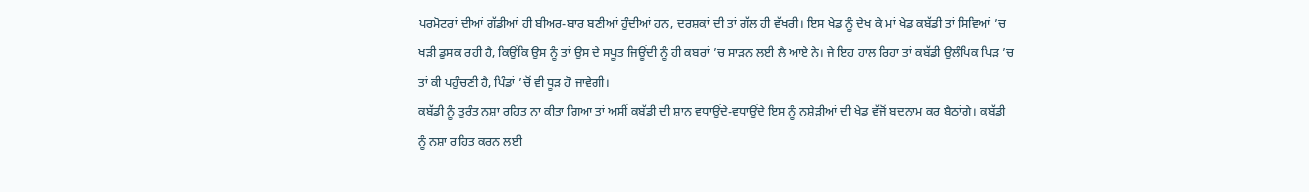ਪਰਮੋਟਰਾਂ ਦੀਆਂ ਗੱਡੀਆਂ ਹੀ ਬੀਅਰ-ਬਾਰ ਬਣੀਆਂ ਹੁੰਦੀਆਂ ਹਨ, ਦਰਸ਼ਕਾਂ ਦੀ ਤਾਂ ਗੱਲ ਹੀ ਵੱਖਰੀ। ਇਸ ਖੇਡ ਨੂੰ ਦੇਖ ਕੇ ਮਾਂ ਖੇਡ ਕਬੱਡੀ ਤਾਂ ਸਿਵਿਆਂ ’ਚ ਖੜੀ ਡੁਸਕ ਰਹੀ ਹੈ, ਕਿਉਂਕਿ ਉਸ ਨੂੰ ਤਾਂ ਉਸ ਦੇ ਸਪੂਤ ਜਿਊਂਦੀ ਨੂੰ ਹੀ ਕਬਰਾਂ ’ਚ ਸਾੜਨ ਲਈ ਲੈ ਆਏ ਨੇ। ਜੇ ਇਹ ਹਾਲ ਰਿਹਾ ਤਾਂ ਕਬੱਡੀ ਉਲੰਪਿਕ ਪਿੜ ’ਚ ਤਾਂ ਕੀ ਪਹੁੰਚਣੀ ਹੈ, ਪਿੰਡਾਂ ’ਚੋਂ ਵੀ ਧੂੜ ਹੋ ਜਾਵੇਗੀ।
ਕਬੱਡੀ ਨੂੰ ਤੁਰੰਤ ਨਸ਼ਾ ਰਹਿਤ ਨਾ ਕੀਤਾ ਗਿਆ ਤਾਂ ਅਸੀਂ ਕਬੱਡੀ ਦੀ ਸ਼ਾਨ ਵਧਾਉਂਦੇ-ਵਧਾਉਂਦੇ ਇਸ ਨੂੰ ਨਸ਼ੇੜੀਆਂ ਦੀ ਖੇਡ ਵੱਜੋਂ ਬਦਨਾਮ ਕਰ ਬੈਠਾਂਗੇ। ਕਬੱਡੀ ਨੂੰ ਨਸ਼ਾ ਰਹਿਤ ਕਰਨ ਲਈ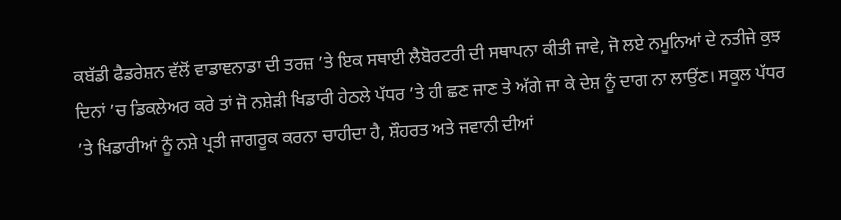ਕਬੱਡੀ ਫੈਡਰੇਸ਼ਨ ਵੱਲੋਂ ਵਾਡਾਞਨਾਡਾ ਦੀ ਤਰਜ਼ ’ਤੇ ਇਕ ਸਥਾਈ ਲੈਬੋਰਟਰੀ ਦੀ ਸਥਾਪਨਾ ਕੀਤੀ ਜਾਵੇ, ਜੋ ਲਏ ਨਮੂਨਿਆਂ ਦੇ ਨਤੀਜੇ ਕੁਝ ਦਿਨਾਂ ’ਚ ਡਿਕਲੇਅਰ ਕਰੇ ਤਾਂ ਜੋ ਨਸ਼ੇੜੀ ਖਿਡਾਰੀ ਹੇਠਲੇ ਪੱਧਰ ’ਤੇ ਹੀ ਛਣ ਜਾਣ ਤੇ ਅੱਗੇ ਜਾ ਕੇ ਦੇਸ਼ ਨੂੰ ਦਾਗ ਨਾ ਲਾਉਂਣ। ਸਕੂਲ ਪੱਧਰ ’ਤੇ ਖਿਡਾਰੀਆਂ ਨੂੰ ਨਸ਼ੇ ਪ੍ਰਤੀ ਜਾਗਰੂਕ ਕਰਨਾ ਚਾਹੀਦਾ ਹੈ, ਸ਼ੌਹਰਤ ਅਤੇ ਜਵਾਨੀ ਦੀਆਂ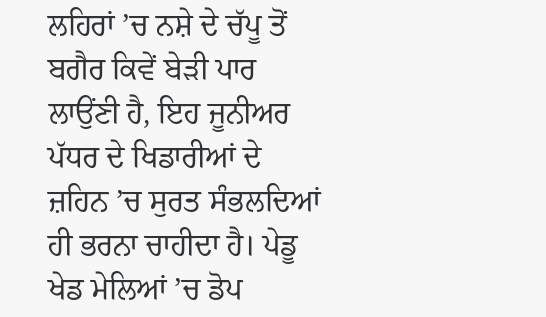ਲਹਿਰਾਂ ’ਚ ਨਸ਼ੇ ਦੇ ਚੱਪੂ ਤੋਂ ਬਗੈਰ ਕਿਵੇਂ ਬੇੜੀ ਪਾਰ ਲਾਉਂਣੀ ਹੈ, ਇਹ ਜੂਨੀਅਰ ਪੱਧਰ ਦੇ ਖਿਡਾਰੀਆਂ ਦੇ ਜ਼ਹਿਨ ’ਚ ਸੁਰਤ ਸੰਭਲਦਿਆਂ ਹੀ ਭਰਨਾ ਚਾਹੀਦਾ ਹੈ। ਪੇਡੂ ਖੇਡ ਮੇਲਿਆਂ ’ਚ ਡੋਪ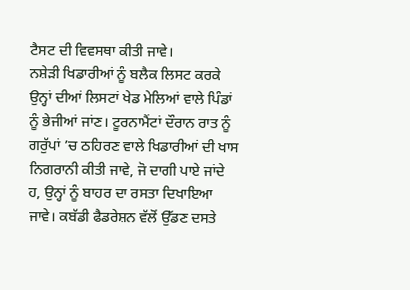ਟੈਸਟ ਦੀ ਵਿਵਸਥਾ ਕੀਤੀ ਜਾਵੇ।
ਨਸ਼ੇੜੀ ਖਿਡਾਰੀਆਂ ਨੂੰ ਬਲੈਕ ਲਿਸਟ ਕਰਕੇ ਉਨ੍ਹਾਂ ਦੀਆਂ ਲਿਸਟਾਂ ਖੇਡ ਮੇਲਿਆਂ ਵਾਲੇ ਪਿੰਡਾਂ ਨੂੰ ਭੇਜੀਆਂ ਜਾਂਣ। ਟੂਰਨਾਮੈਂਟਾਂ ਦੌਰਾਨ ਰਾਤ ਨੂੰ ਗਰੁੱਪਾਂ ’ਚ ਠਹਿਰਣ ਵਾਲੇ ਖਿਡਾਰੀਆਂ ਦੀ ਖਾਸ ਨਿਗਰਾਨੀ ਕੀਤੀ ਜਾਵੇ, ਜੋ ਦਾਗੀ ਪਾਏ ਜਾਂਦੇ ਹ, ਉਨ੍ਹਾਂ ਨੂੰ ਬਾਹਰ ਦਾ ਰਸਤਾ ਦਿਖਾਇਆ ਜਾਵੇ। ਕਬੱਡੀ ਫੈਡਰੇਸ਼ਨ ਵੱਲੋਂ ਉੱਡਣ ਦਸਤੇ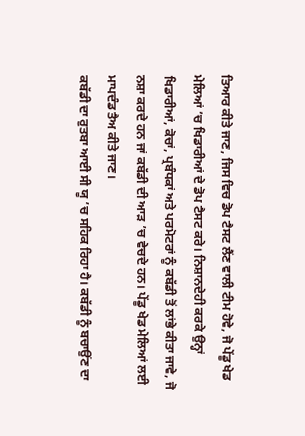ਤਿਆਰ ਕੀਤੇ ਜਾਣ, ਜਿਸ ਵਿਚ ਡੋਪ ਟੈਸਟ ਲੈਂਣ ਵਾਲੀ ਟੀਮ ਹੋਵੇ, ਜੋ ਪੇਂਡੂ ਖੇਡ ਮੇਲਿਆਂ ’ਚ ਖਿਡਾਰੀਆਂ ਦੇ ਡੋਪ ਟੈਸਟ ਕਰੇ। ਨਿਸ਼ਾਨਦੇਹੀ ਕਰਕੇ ਉਨ੍ਹਾਂ ਖਿਡਾਰੀਆਂ, ਕੋਚਾਂ, ਪ੍ਰਬੰਧਕਾਂ ਅਤੇ ਪਰਮੋਟਰਾਂ ਨੂੰ ਕਬੱਡੀ ਤੋਂ ਲਾਂਭੇ ਕੀਤਾ ਜਾਵੇ, ਜੋ ਨਸ਼ਾ ਕਰਦੇ ਹਨ ਜਾਂ ਕਬੱਡੀ ਦੀ ਆੜ ’ਚ ਵੇਚਦੇ ਹਨ। ਪੇਂਡੂ ਖੇਡ ਮੇਲਿਆਂ ਲਈ ਮਾਪਦੰਡ ਤੈਅ ਕੀਤੇ ਜਾਣ।
ਕਬੱਡੀ ਦਾ ਰੁਤਬਾ ਆਈ ਸੀ ਯੂ ’ਚ ਸਹਿਕ ਰਿਹਾ ਹੈ। ਕਬੱਡੀ ਨੂੰ ਬਚਾਉਂਣ ਦਾ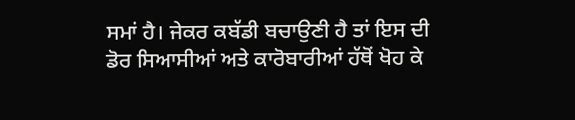ਸਮਾਂ ਹੈ। ਜੇਕਰ ਕਬੱਡੀ ਬਚਾਉਣੀ ਹੈ ਤਾਂ ਇਸ ਦੀ ਡੋਰ ਸਿਆਸੀਆਂ ਅਤੇ ਕਾਰੋਬਾਰੀਆਂ ਹੱਥੋਂ ਖੋਹ ਕੇ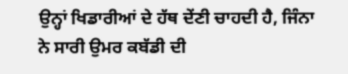ਉਨ੍ਹਾਂ ਖਿਡਾਰੀਆਂ ਦੇ ਹੱਥ ਦੇਂਣੀ ਚਾਹਦੀ ਹੈ, ਜਿੰਨਾ ਨੇ ਸਾਰੀ ਉਮਰ ਕਬੱਡੀ ਦੀ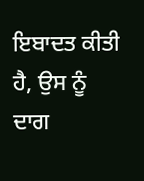ਇਬਾਦਤ ਕੀਤੀ ਹੈ, ਉਸ ਨੂੰ ਦਾਗ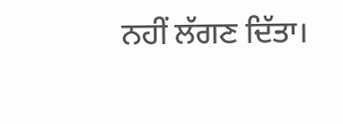ਨਹੀਂ ਲੱਗਣ ਦਿੱਤਾ।